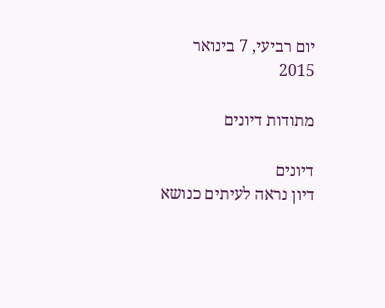יום רביעי, 7 בינואר 2015

מתודות דיונים

דיונים
דיון נראה לעיתים כנושא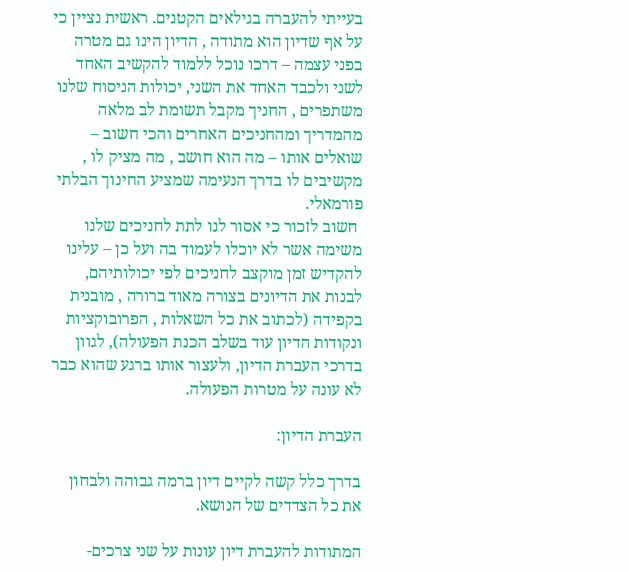בעייתי להעברה בגילאים הקטנים. ראשית נציין כי על אף שדיון הוא מתודה , הדיון הינו גם מטרה בפני עצמה – דרכו נוכל ללמוד להקשיב האחד לשני ולכבד האחד את השני, יכולות הניסוח שלנו משתפרים , החניך מקבל תשומת לב מלאה מהמדריך ומהחניכים האחרים והכי חשוב – שואלים אותו – מה הוא חושב , מה מציק לו , מקשיבים לו בדרך הנעימה שמציע החינוך הבלתי פורמאלי.
 חשוב לזכור כי אסור לנו לתת לחניכים שלנו משימה אשר לא יוכלו לעמוד בה ועל כן – עלינו להקדיש זמן מוקצב לחניכים לפי יכולותיהם, לבנות את הדיונים בצורה מאוד ברורה , מובנית בקפידה (לכתוב את כל השאלות , הפרובוקציות ונקודות הדיון עוד בשלב הכנת הפעולה), לגוון בדרכי העברת הדיון, ולעצור אותו ברגע שהוא כבר לא עונה על מטרות הפעולה.

העברת הדיון:

בדרך כלל קשה לקיים דיון ברמה גבוהה ולבחון את כל הצדדים של הנושא.

המתודות להעברת דיון עונות על שני צרכים-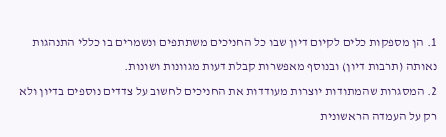1. הן מספקות כלים לקיום דיון שבו כל החניכים משתתפים ונשמרים בו כללי התנהגות נאותה (תרבות דיון) ובנוסף מאפשרות קבלת דעות מגוונות ושונות.
2. המסגרות שהמתודות יוצרות מעודדות את החניכים לחשוב על צדדים נוספים בדיון ולא רק על העמדה הראשונית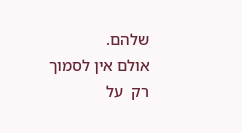שלהם.
אולם אין לסמוך רק  על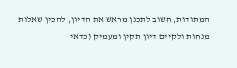המתודות, חשוב לתכנן מראש את הדיון, להכין שאלות מנחות ולקיים דיון תקין ומעמיק (כדאי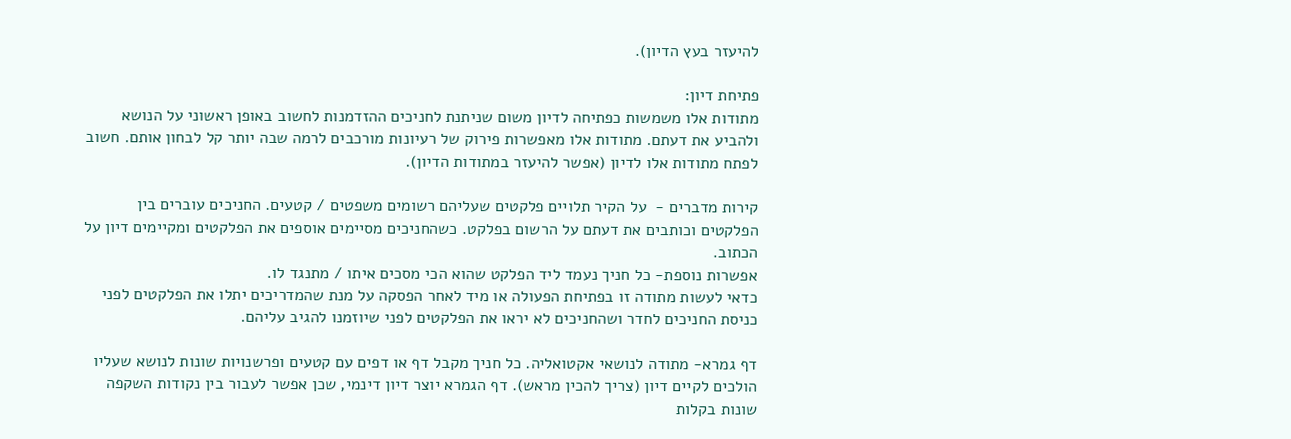להיעזר בעץ הדיון).

פתיחת דיון:
מתודות אלו משמשות כפתיחה לדיון משום שניתנת לחניכים ההזדמנות לחשוב באופן ראשוני על הנושא ולהביע את דעתם. מתודות אלו מאפשרות פירוק של רעיונות מורכבים לרמה שבה יותר קל לבחון אותם. חשוב לפתח מתודות אלו לדיון (אפשר להיעזר במתודות הדיון).

קירות מדברים -  על הקיר תלויים פלקטים שעליהם רשומים משפטים / קטעים. החניכים עוברים בין הפלקטים וכותבים את דעתם על הרשום בפלקט. כשהחניכים מסיימים אוספים את הפלקטים ומקיימים דיון על הכתוב.
אפשרות נוספת- כל חניך נעמד ליד הפלקט שהוא הכי מסכים איתו / מתנגד לו.
כדאי לעשות מתודה זו בפתיחת הפעולה או מיד לאחר הפסקה על מנת שהמדריכים יתלו את הפלקטים לפני כניסת החניכים לחדר ושהחניכים לא יראו את הפלקטים לפני שיוזמנו להגיב עליהם.

דף גמרא- מתודה לנושאי אקטואליה. כל חניך מקבל דף או דפים עם קטעים ופרשנויות שונות לנושא שעליו הולכים לקיים דיון (צריך להכין מראש). דף הגמרא יוצר דיון דינמי, שכן אפשר לעבור בין נקודות השקפה שונות בקלות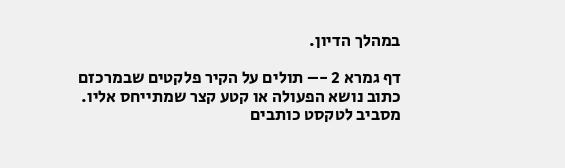במהלך הדיון.

דף גמרא 2 -– תולים על הקיר פלקטים שבמרכזם כתוב נושא הפעולה או קטע קצר שמתייחס אליו. מסביב לטקסט כותבים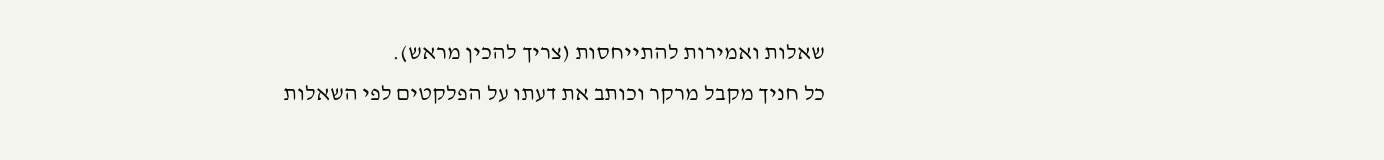שאלות ואמירות להתייחסות (צריך להכין מראש).
כל חניך מקבל מרקר וכותב את דעתו על הפלקטים לפי השאלות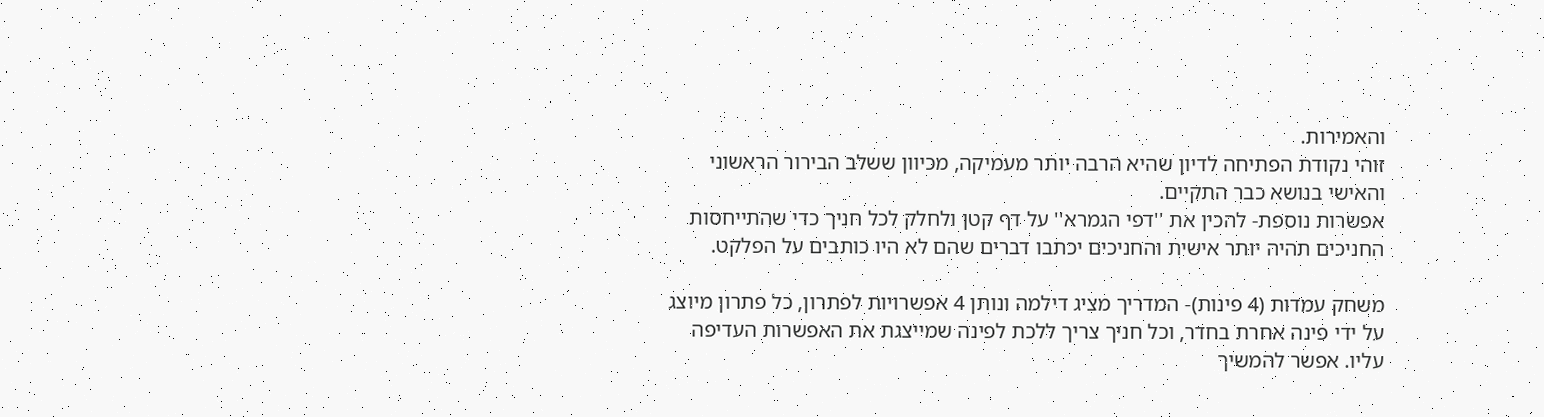והאמירות.
זוהי נקודת הפתיחה לדיון שהיא הרבה יותר מעמיקה, מכיוון ששלב הבירור הראשוני והאישי בנושא כבר התקיים.
אפשרות נוספת- להכין את ''דפי הגמרא'' על דף קטן ולחלק לכל חניך כדי שהתייחסות החניכים תהיה יותר אישית והחניכים יכתבו דברים שהם לא היו כותבים על הפלקט.

משחק עמדות (4 פינות)- המדריך מציג דילמה ונותן 4 אפשרויות לפתרון, כל פתרון מיוצג על ידי פינה אחרת בחדר, וכל חניך צריך ללכת לפינה שמייצגת את האפשרות העדיפה עליו. אפשר להמשיך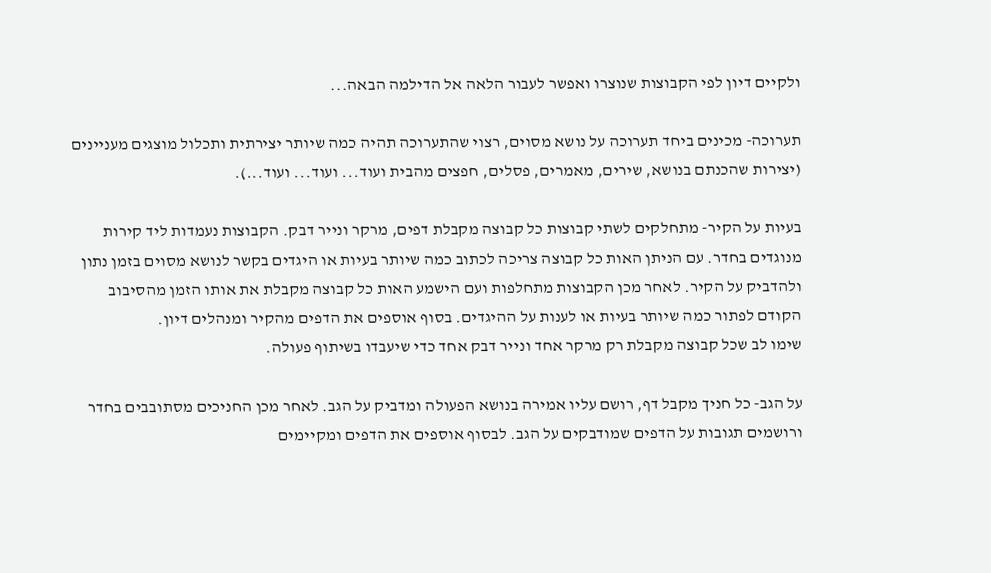ולקיים דיון לפי הקבוצות שנוצרו ואפשר לעבור הלאה אל הדילמה הבאה...

תערוכה- מכינים ביחד תערוכה על נושא מסוים, רצוי שהתערוכה תהיה כמה שיותר יצירתית ותכלול מוצגים מעניינים (יצירות שהכנתם בנושא, שירים, מאמרים, פסלים, חפצים מהבית ועוד... ועוד... ועוד...).

בעיות על הקיר- מתחלקים לשתי קבוצות כל קבוצה מקבלת דפים, מרקר ונייר דבק. הקבוצות נעמדות ליד קירות מנוגדים בחדר. עם הניתן האות כל קבוצה צריכה לכתוב כמה שיותר בעיות או היגדים בקשר לנושא מסוים בזמן נתון ולהדביק על הקיר. לאחר מכן הקבוצות מתחלפות ועם הישמע האות כל קבוצה מקבלת את אותו הזמן מהסיבוב הקודם לפתור כמה שיותר בעיות או לענות על ההיגדים. בסוף אוספים את הדפים מהקיר ומנהלים דיון.
שימו לב שכל קבוצה מקבלת רק מרקר אחד ונייר דבק אחד כדי שיעבדו בשיתוף פעולה.

על הגב- כל חניך מקבל דף, רושם עליו אמירה בנושא הפעולה ומדביק על הגב. לאחר מכן החניכים מסתובבים בחדר ורושמים תגובות על הדפים שמודבקים על הגב. לבסוף אוספים את הדפים ומקיימים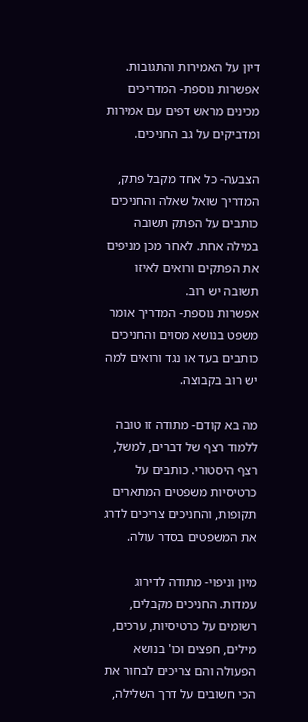דיון על האמירות והתגובות.
אפשרות נוספת- המדריכים מכינים מראש דפים עם אמירות ומדביקים על גב החניכים.

הצבעה- כל אחד מקבל פתק, המדריך שואל שאלה והחניכים כותבים על הפתק תשובה במילה אחת. לאחר מכן מניפים את הפתקים ורואים לאיזו תשובה יש רוב.
אפשרות נוספת- המדריך אומר משפט בנושא מסוים והחניכים כותבים בעד או נגד ורואים למה יש רוב בקבוצה.

מה בא קודם- מתודה זו טובה ללמוד רצף של דברים, למשל, רצף היסטורי. כותבים על כרטיסיות משפטים המתארים תקופות, והחניכים צריכים לדרג את המשפטים בסדר עולה.

מיון וניפוי- מתודה לדירוג עמדות. החניכים מקבלים, רשומים על כרטיסיות, ערכים, מילים, חפצים וכו' בנושא הפעולה והם צריכים לבחור את הכי חשובים על דרך השלילה,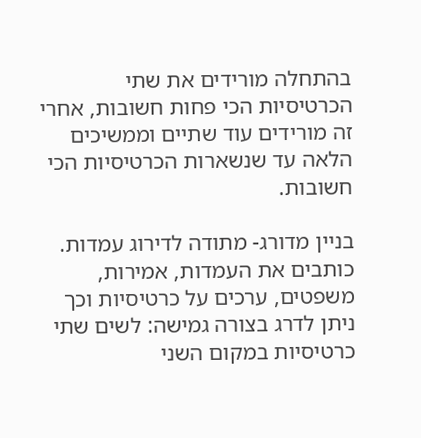בהתחלה מורידים את שתי הכרטיסיות הכי פחות חשובות, אחרי זה מורידים עוד שתיים וממשיכים הלאה עד שנשארות הכרטיסיות הכי חשובות.

בניין מדורג- מתודה לדירוג עמדות. כותבים את העמדות, אמירות, משפטים, ערכים על כרטיסיות וכך ניתן לדרג בצורה גמישה: לשים שתי כרטיסיות במקום השני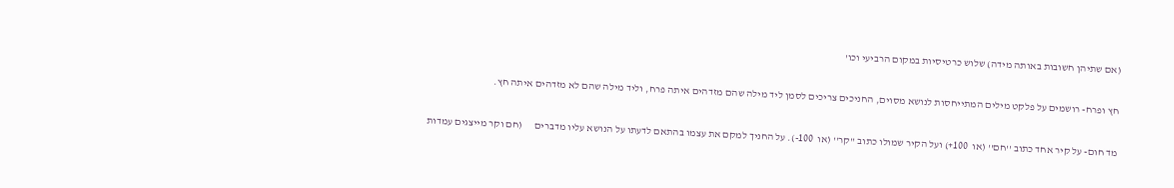(אם שתיהן חשובות באותה מידה) שלוש כרטיסיות במקום הרביעי וכו'

חץ ופרח- רושמים על פלקט מילים המתייחסות לנושא מסוים, החניכים צריכים לסמן ליד מילה שהם מזדהים איתה פרח, וליד מילה שהם לא מזדהים איתה חץ.

מד חום- על קיר אחד כתוב ''חם'' (או  100+) ועל הקיר שמולו כתוב ''קר'' (או  100-). על החניך למקם את עצמו בהתאם לדעתו על הנושא עליו מדברים      (חם וקר מייצגים עמדות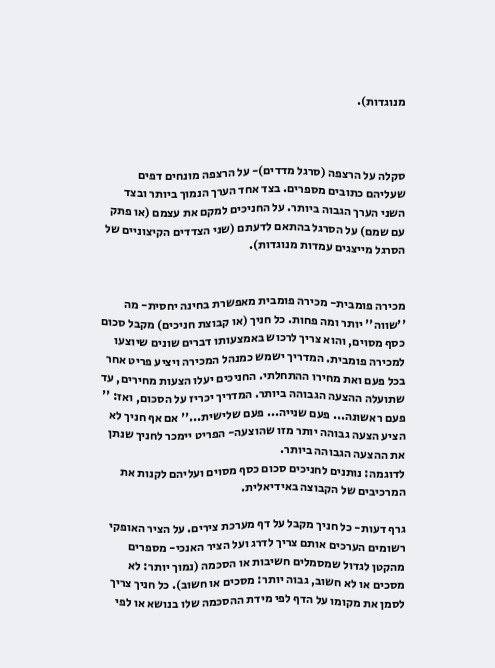מנוגדות).



סקלה על הרצפה (סרגל מדדים)- על הרצפה מונחים דפים שעליהם כתובים מספרים. בצד אחד הערך הנמוך ביותר ובצד השני הערך הגבוה ביותר. על החניכים למקם את עצמם (או פתק עם שמם) על הסרגל בהתאם לדעתם (שני הצדדים הקיצוניים של הסרגל מייצגים עמדות מנוגדות).


מכירה פומבית- מכירה פומבית מאפשרת בחינה יחסית- מה ''שווה'' יותר ומה פחות. כל חניך (או קבוצת חניכים) מקבל סכום כסף מסוים, והוא צריך לרכוש באמצעותו דברים שונים שיוצעו למכירה פומבית. המדריך ישמש כמנהל המכירה ויציע פריט אחר בכל פעם ואת מחירו ההתחלתי. החניכים יעלו הצעות מחירים, עד שתועלה ההצעה הגבוהה ביותר. המדריך יכריז על הסכום, ואז: '' פעם ראשונה... פעם שנייה... פעם שלישית...'' אם אף חניך לא הציע הצעה גבוהה יותר מזו שהוצעה- הפריט יימכר לחניך שנתן את ההצעה הגבוהה ביותר.
לדוגמה: נותנים לחניכים סכום כסף מסוים ועליהם לקנות את המרכיבים של הקבוצה באידיאלית.

גרף דעות- כל חניך מקבל על דף מערכת צירים. על הציר האופקי רשומים הערכים אותם צריך לדרג ועל הציר האנכי- מספרים מהקטן לגדול שמסמלים חשיבות או הסכמה (נמוך יותר: לא מסכים או לא חשוב, גבוה יותר: מסכים או חשוב). כל חניך צריך לסמן את מקומו על הדף לפי מידת ההסכמה שלו בנושא או לפי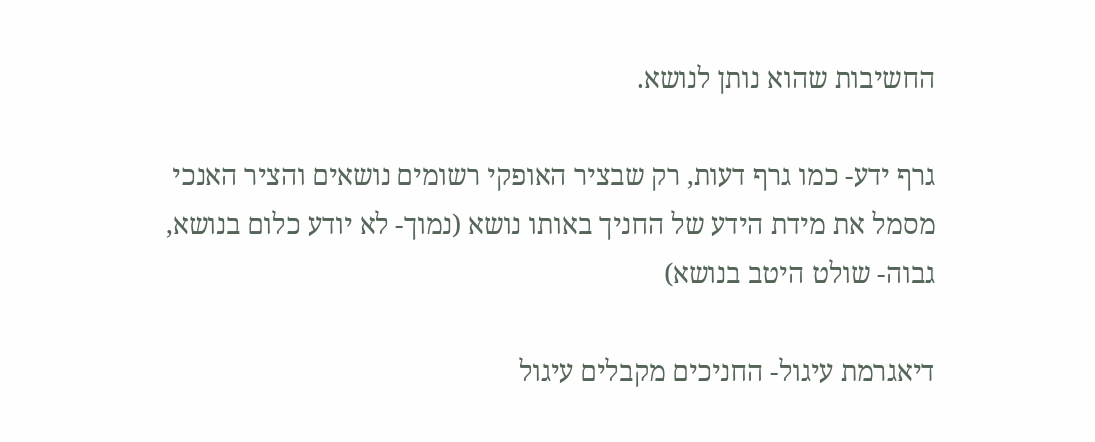החשיבות שהוא נותן לנושא.

גרף ידע- כמו גרף דעות, רק שבציר האופקי רשומים נושאים והציר האנכי מסמל את מידת הידע של החניך באותו נושא (נמוך- לא יודע כלום בנושא, גבוה- שולט היטב בנושא)

דיאגרמת עיגול- החניכים מקבלים עיגול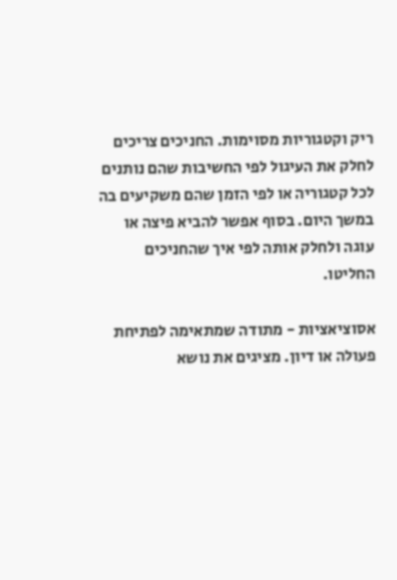ריק וקטגוריות מסוימות. החניכים צריכים לחלק את העיגול לפי החשיבות שהם נותנים לכל קטגוריה או לפי הזמן שהם משקיעים בה במשך היום. בסוף אפשר להביא פיצה או עוגה ולחלק אותה לפי איך שהחניכים החליטו.

אסוציאציות - מתודה שמתאימה לפתיחת פעולה או דיון. מציגים את נושא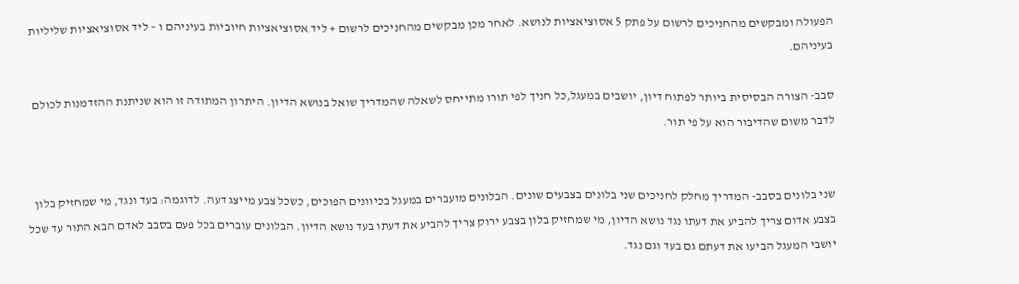הפעולה ומבקשים מהחניכים לרשום על פתק 5 אסוציאציות לנושא. לאחר מכן מבקשים מהחניכים לרשום + ליד אסוציאציות חיוביות בעיניהם ו – ליד אסוציאציות שליליות בעיניהם.

סבב- הצורה הבסיסית ביותר לפתוח דיון, יושבים במעגל,כל חניך לפי תורו מתייחס לשאלה שהמדריך שואל בנושא הדיון. היתרון המתודה זו הוא שניתנת ההזדמנות לכולם לדבר משום שהדיבור הוא על פי תור.


שני בלונים בסבב- המדריך מחלק לחניכים שני בלונים בצבעים שונים. הבלונים מועברים במעגל בכיוונים הפוכים, כשכל צבע מייצג דעה. לדוגמה: בעד ונגד, מי שמחזיק בלון בצבע אדום צריך להביע את דעתו נגד נושא הדיון, מי שמחזיק בלון בצבע ירוק צריך להביע את דעתו בעד נושא הדיון. הבלונים עוברים בכל פעם בסבב לאדם הבא התור עד שכל יושבי המעגל הביעו את דעתם גם בעד וגם נגד.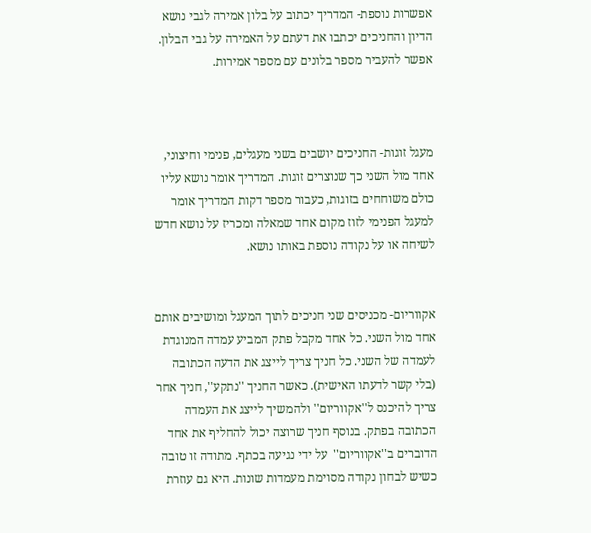אפשרות נוספת- המדריך יכתוב על בלון אמירה לגבי נושא הדיון והחניכים יכתבו את דעתם על האמירה על גבי הבלון. אפשר להעביר מספר בלונים עם מספר אמירות.



מעגל זוגות- החניכים יושבים בשני מעגלים, פנימי וחיצוני, אחד מול השני כך שנוצרים זוגות. המדריך אומר נושא עליו כולם משוחחים בזוגות, כעבור מספר דקות המדריך אומר למעגל הפנימי לזוז מקום אחד שמאלה ומכריז על נושא חדש לשיחה או על נקודה נוספת באותו נושא.


אקווריום- מכניסים שני חניכים לתוך המעגל ומושיבים אותם אחד מול השני. כל אחד מקבל פתק המביע עמדה המנוגדת לעמדה של השני. כל חניך צריך לייצג את הדעה הכתובה (בלי קשר לדעתו האישית). כאשר החניך ''נתקע'', חניך אחר צריך להיכנס ל''אקווריום'' ולהמשיך לייצג את העמדה הכתובה בפתק. בנוסף חניך שרוצה יכול להחליף את אחד הדוברים ב''אקווריום''  על ידי נגיעה בכתף. מתודה זו טובה כשיש לבחון נקודה מסוימת מעמדות שונות. היא גם עוזרת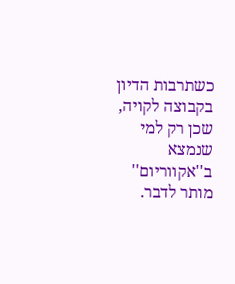כשתרבות הדיון בקבוצה לקויה, שכן רק למי שנמצא ב''אקווריום'' מותר לדבר.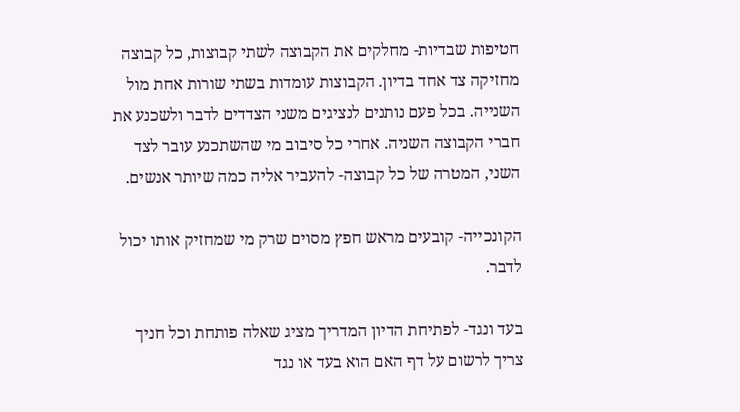חטיפות שבדיות- מחלקים את הקבוצה לשתי קבוצות, כל קבוצה מחזיקה צד אחד בדיון. הקבוצות עומדות בשתי שורות אחת מול השנייה. בכל פעם נותנים לנציגים משני הצדדים לדבר ולשכנע את חברי הקבוצה השניה. אחרי כל סיבוב מי שהשתכנע עובר לצד השני, המטרה של כל קבוצה- להעביר אליה כמה שיותר אנשים.

הקונכייה- קובעים מראש חפץ מסוים שרק מי שמחזיק אותו יכול לדבר.

בעד ונגד- לפתיחת הדיון המדריך מציג שאלה פותחת וכל חניך צריך לרשום על דף האם הוא בעד או נגד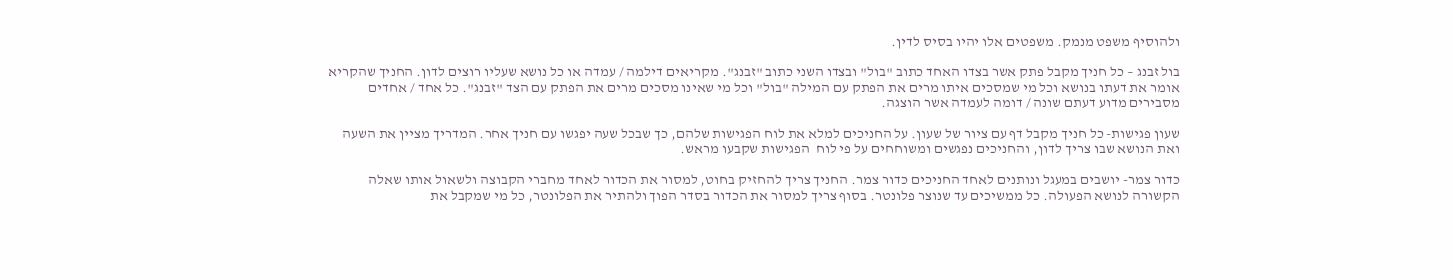ולהוסיף משפט מנמק. משפטים אלו יהיו בסיס לדין.

בול זבנג – כל חניך מקבל פתק אשר בצדו האחד כתוב "בול" ובצדו השני כתוב "זבנג". מקריאים דילמה / עמדה או כל נושא שעליו רוצים לדון. החניך שהקריא אומר את דעתו בנושא וכל מי שמסכים איתו מרים את הפתק עם המילה "בול" וכל מי שאינו מסכים מרים את הפתק עם הצד "זבנג". כל אחד / אחדים מסבירים מדוע דעתם שונה / דומה לעמדה אשר הוצגה.

שעון פגישות- כל חניך מקבל דף עם ציור של שעון. על החניכים למלא את לוח הפגישות שלהם, כך שבכל שעה יפגשו עם חניך אחר. המדריך מציין את השעה ואת הנושא שבו צריך לדון, והחניכים נפגשים ומשוחחים על פי לוח  הפגישות שקבעו מראש.

כדור צמר- יושבים במעגל ונותנים לאחד החניכים כדור צמר. החניך צריך להחזיק בחוט, למסור את הכדור לאחד מחברי הקבוצה ולשאול אותו שאלה הקשורה לנושא הפעולה. כל ממשיכים עד שנוצר פלונטר. בסוף צריך למסור את הכדור בסדר הפוך ולהתיר את הפלונטר, כל מי שמקבל את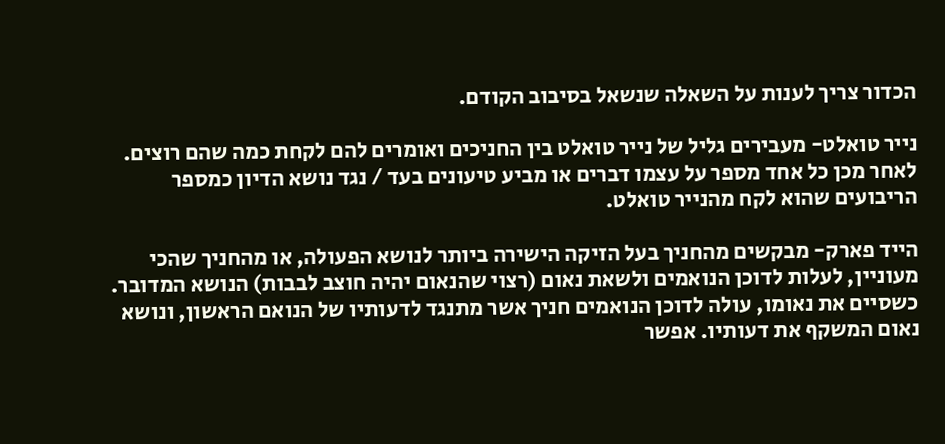הכדור צריך לענות על השאלה שנשאל בסיבוב הקודם.

נייר טואלט- מעבירים גליל של נייר טואלט בין החניכים ואומרים להם לקחת כמה שהם רוצים. לאחר מכן כל אחד מספר על עצמו דברים או מביע טיעונים בעד / נגד נושא הדיון כמספר הריבועים שהוא לקח מהנייר טואלט.

הייד פארק- מבקשים מהחניך בעל הזיקה הישירה ביותר לנושא הפעולה, או מהחניך שהכי מעוניין, לעלות לדוכן הנואמים ולשאת נאום (רצוי שהנאום יהיה חוצב לבבות) הנושא המדובר. כשסיים את נאומו, עולה לדוכן הנואמים חניך אשר מתנגד לדעותיו של הנואם הראשון, ונושא נאום המשקף את דעותיו. אפשר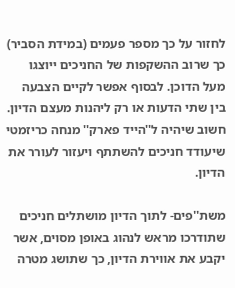לחזור על כך מספר פעמים (במידת הסביר) כך שרוב ההשקפות של החניכים ייוצגו מעל הדוכן. לבסוף אפשר לקיים הצבעה בין שתי הדעות או רק ליהנות מעצם הדיון.
חשוב שיהיה ל''הייד פארק'' מנחה כריזמטי שיעודד חניכים להשתתף ויעזור לעורר את הדיון.

משת''פים- לתוך הדיון מושתלים חניכים שתודרכו מראש לנהוג באופן מסוים, אשר יקבע את אווירת הדיון, כך שתושג מטרה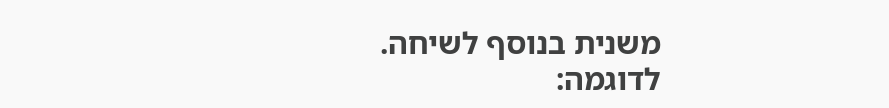משנית בנוסף לשיחה.
לדוגמה: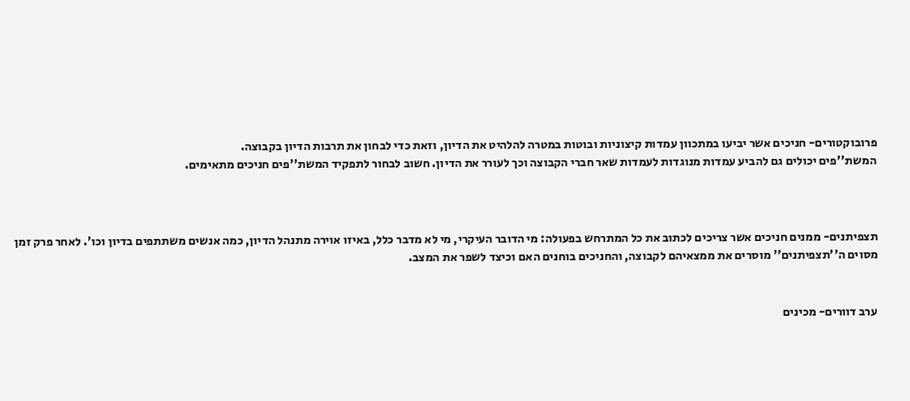פרובוקטורים- חניכים אשר יביעו במתכוון עמדות קיצוניות ובוטות במטרה להלהיט את הדיון, וזאת כדי לבחון את תרבות הדיון בקבוצה.
המשת''פים יכולים גם להביע עמדות מנוגדות לעמדות שאר חברי הקבוצה וכך לעורר את הדיון. חשוב לבחור לתפקיד המשת''פים חניכים מתאימים.



תצפיתנים- ממנים חניכים אשר צריכים לכתוב את כל המתרחש בפעולה: מי הדובר העיקרי, מי לא מדבר כלל, באיזו אוירה מתנהל הדיון, כמה אנשים משתתפים בדיון וכו'. לאחר פרק זמן מסוים ה''תצפיתנים'' מוסרים את ממצאיהם לקבוצה, והחניכים בוחנים האם וכיצד לשפר את המצב.


ערב דוורים- מכינים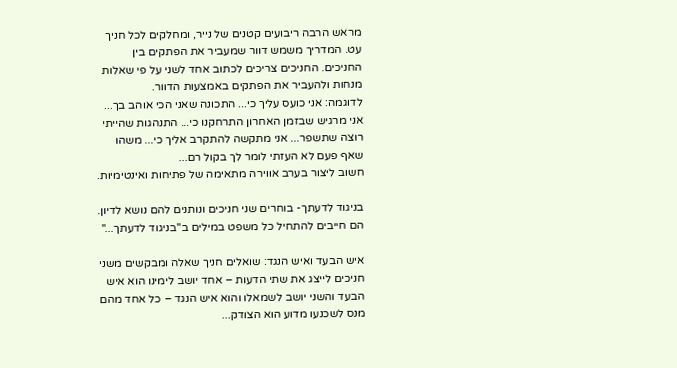מראש הרבה ריבועים קטנים של נייר, ומחלקים לכל חניך עט. המדריך משמש דוור שמעביר את הפתקים בין החניכים. החניכים צריכים לכתוב אחד לשני על פי שאלות מנחות ולהעביר את הפתקים באמצעות הדוור.
לדוגמה: אני כועס עליך כי... התכונה שאני הכי אוהב בך... אני מרגיש שבזמן האחרון התרחקנו כי... התנהגות שהייתי רוצה שתשפר... אני מתקשה להתקרב אליך כי... משהו שאף פעם לא העזתי לומר לך בקול רם...
חשוב ליצור בערב אווירה מתאימה של פתיחות ואינטימיות.

בניגוד לדעתך- בוחרים שני חניכים ונותנים להם נושא לדיון. הם חייבים להתחיל כל משפט במילים ב''בניגוד לדעתך...''

איש הבעד ואיש הנגד: שואלים חניך שאלה ומבקשים משני חניכים לייצג את שתי הדעות – אחד יושב לימינו הוא איש הבעד והשני יושב לשמאלו והוא איש הנגד – כל אחד מהם מנס לשכנעו מדוע הוא הצודק...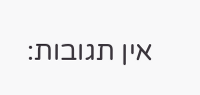אין תגובות: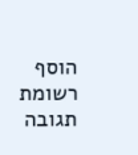הוסף רשומת תגובה